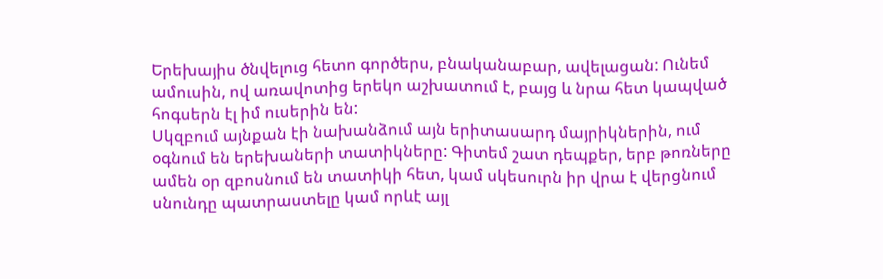Երեխայիս ծնվելուց հետո գործերս, բնականաբար, ավելացան: Ունեմ ամուսին, ով առավոտից երեկո աշխատում է, բայց և նրա հետ կապված հոգսերն էլ իմ ուսերին են:
Սկզբում այնքան էի նախանձում այն երիտասարդ մայրիկներին, ում օգնում են երեխաների տատիկները: Գիտեմ շատ դեպքեր, երբ թոռները ամեն օր զբոսնում են տատիկի հետ, կամ սկեսուրն իր վրա է վերցնում սնունդը պատրաստելը կամ որևէ այլ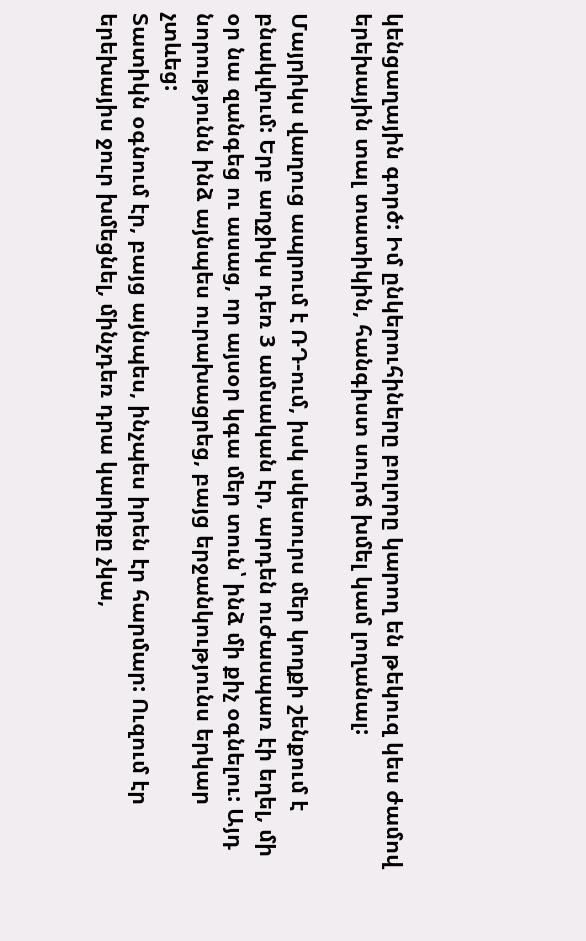կենցաղային գործ: Իմ ընկերուհիները բոլորը կարող են թեկուզ կես ժամով երեխային տալ տատիկին, հանգիստ սուրճ խմել կամ լողանալ:

Մայրիկս վաղուց ապրում է ՌԴ-ում, իսկ սկեսուրս մեր կողքի շենքում է բնակվում: Երբ աղջիկս դեռ 3 ամսական էր, արդեն ուժասպառ էի եղել, մի օր նա զանգեց ու ասաց, որ այսօր կգա մեր տուն՝ ինձ մի քիչ օգնելու: Այդ նորությունն ինձ այնպես ուրախացրեց, բայց երջանկությունս երկար չտևեց:
Տատիկն օգնում էր, բայց այնպես, ինչպես իրեն էր հարմար: Ուզում էր երեխայիս ջուր խմեցնել, մինչդեռ դրա կարիքը չկա,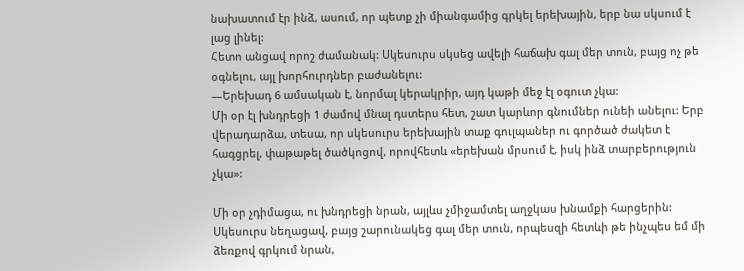նախատում էր ինձ, ասում, որ պետք չի միանգամից գրկել երեխային, երբ նա սկսում է լաց լինել:
Հետո անցավ որոշ ժամանակ: Սկեսուրս սկսեց ավելի հաճախ գալ մեր տուն, բայց ոչ թե օգնելու, այլ խորհուրդներ բաժանելու:
—Երեխադ 6 ամսական է, նորմալ կերակրիր, այդ կաթի մեջ էլ օգուտ չկա:
Մի օր էլ խնդրեցի 1 ժամով մնալ դստերս հետ, շատ կարևոր գնումներ ունեի անելու: Երբ վերադարձա, տեսա, որ սկեսուրս երեխային տաք գուլպաներ ու գործած ժակետ է հագցրել, փաթաթել ծածկոցով, որովհետև «երեխան մրսում է, իսկ ինձ տարբերություն չկա»:

Մի օր չդիմացա, ու խնդրեցի նրան, այլևս չմիջամտել աղջկաս խնամքի հարցերին: Սկեսուրս նեղացավ, բայց շարունակեց գալ մեր տուն, որպեսզի հետևի թե ինչպես եմ մի ձեռքով գրկում նրան,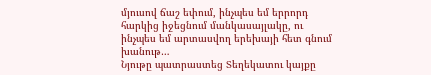մյուսով ճաշ եփում, ինչպես եմ երրորդ հարկից իջեցնում մանկասայլակը, ու ինչպես եմ արտասվող երեխայի հետ գնում խանութ…
Նյութը պատրաստեց Տեղեկատու կայքը